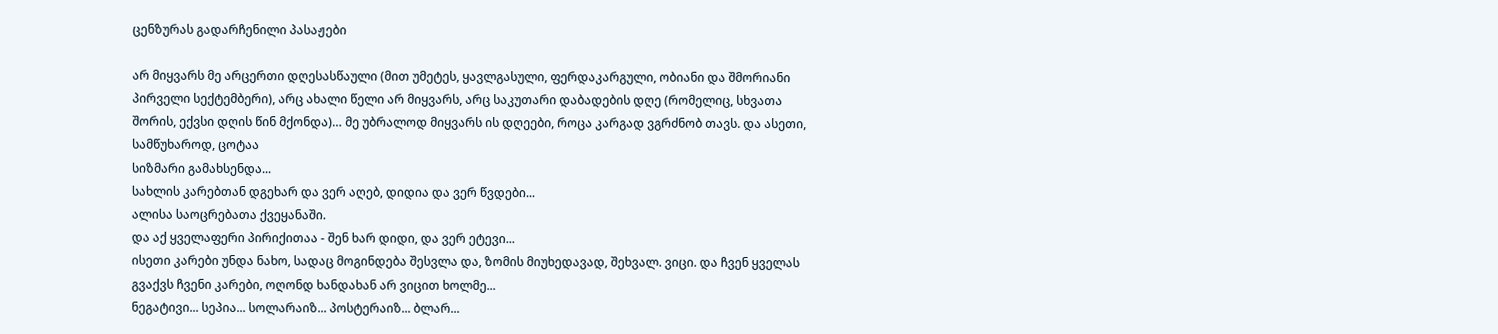ცენზურას გადარჩენილი პასაჟები

არ მიყვარს მე არცერთი დღესასწაული (მით უმეტეს, ყავლგასული, ფერდაკარგული, ობიანი და შმორიანი პირველი სექტემბერი), არც ახალი წელი არ მიყვარს, არც საკუთარი დაბადების დღე (რომელიც, სხვათა შორის, ექვსი დღის წინ მქონდა)… მე უბრალოდ მიყვარს ის დღეები, როცა კარგად ვგრძნობ თავს. და ასეთი, სამწუხაროდ, ცოტაა
სიზმარი გამახსენდა...
სახლის კარებთან დგეხარ და ვერ აღებ, დიდია და ვერ წვდები...
ალისა საოცრებათა ქვეყანაში.
და აქ ყველაფერი პირიქითაა - შენ ხარ დიდი, და ვერ ეტევი...
ისეთი კარები უნდა ნახო, სადაც მოგინდება შესვლა და, ზომის მიუხედავად, შეხვალ. ვიცი. და ჩვენ ყველას გვაქვს ჩვენი კარები, ოღონდ ხანდახან არ ვიცით ხოლმე...
ნეგატივი... სეპია... სოლარაიზ... პოსტერაიზ... ბლარ...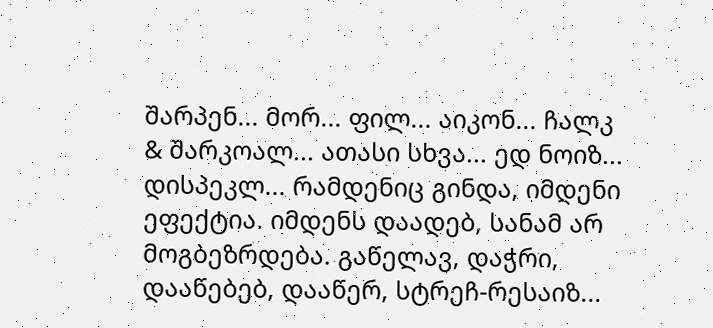შარპენ... მორ... ფილ... აიკონ... ჩალკ & შარკოალ... ათასი სხვა... ედ ნოიზ... დისპეკლ... რამდენიც გინდა, იმდენი ეფექტია. იმდენს დაადებ, სანამ არ მოგბეზრდება. გაწელავ, დაჭრი, დააწებებ, დააწერ, სტრეჩ-რესაიზ...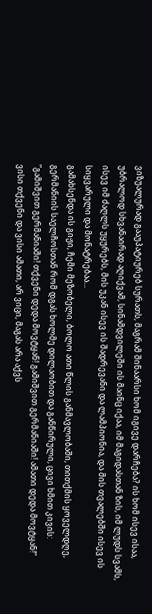ვიზუალურად გააუპატიურებ სურათს, მაგრამ შინაარსი ხომ იგივე დარჩება? ის ხომ ისევ ისაა, უბრალოდ სხვანაირად აღიქვამ, სინამდვილეში ის მაინც იქაა, იმ მაგიდასთან ზის, იმ ლუდს სვამს, ისევ იმ ძაღლს უყურებს, მის უკან ისევ ის შადრევანი და ლამპიონია, და მის თვალებში ისევ ის სიყვარული და მონატრებაა...
გამახსენდა ის გიჟი, ჩემი მეზობელი, ბოლო ათი წლის განმავლობაში, თითქმის ყოველდღე, გერმანიის საელჩოსთან რომ დგას ხოლმე დილაობით და განწირული, ცივი ხმით კივის:
”გამიშვით გერმანიაში! თქვენი დედა მოვტყან! გამიშვით გერმანიაში! ამათი დედა მოვტყან!”
ვისი თქვენი და ვისი ამათი, არ ვიცი, მაგას არა აქვს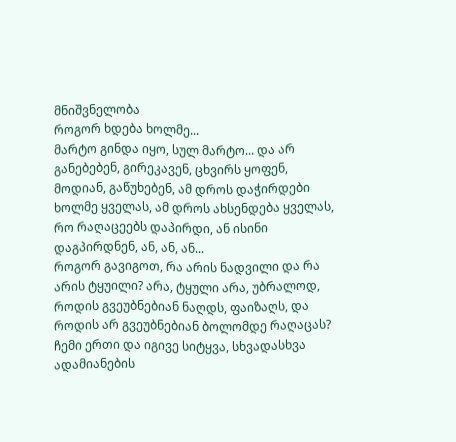მნიშვნელობა
როგორ ხდება ხოლმე...
მარტო გინდა იყო, სულ მარტო... და არ განებებენ, გირეკავენ, ცხვირს ყოფენ, მოდიან, გაწუხებენ, ამ დროს დაჭირდები ხოლმე ყველას, ამ დროს ახსენდება ყველას, რო რაღაცეებს დაპირდი, ან ისინი დაგპირდნენ, ან, ან, ან...
როგორ გავიგოთ, რა არის ნადვილი და რა არის ტყუილი? არა, ტყული არა, უბრალოდ, როდის გვეუბნებიან ნაღდს, ფაიზაღს, და როდის არ გვეუბნებიან ბოლომდე რაღაცას?
ჩემი ერთი და იგივე სიტყვა, სხვადასხვა ადამიანების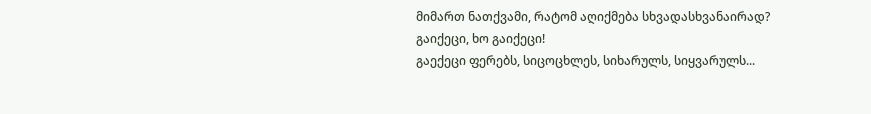მიმართ ნათქვამი, რატომ აღიქმება სხვადასხვანაირად?
გაიქეცი, ხო გაიქეცი!
გაექეცი ფერებს, სიცოცხლეს, სიხარულს, სიყვარულს...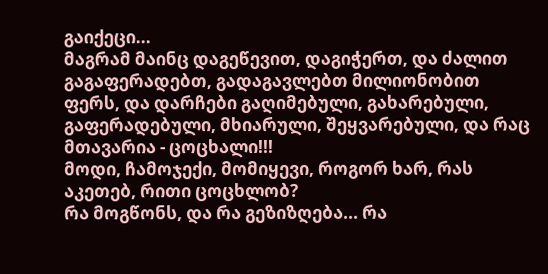გაიქეცი...
მაგრამ მაინც დაგეწევით, დაგიჭერთ, და ძალით გაგაფერადებთ, გადაგავლებთ მილიონობით ფერს, და დარჩები გაღიმებული, გახარებული, გაფერადებული, მხიარული, შეყვარებული, და რაც მთავარია - ცოცხალი!!!
მოდი, ჩამოჯექი, მომიყევი, როგორ ხარ, რას აკეთებ, რითი ცოცხლობ?
რა მოგწონს, და რა გეზიზღება... რა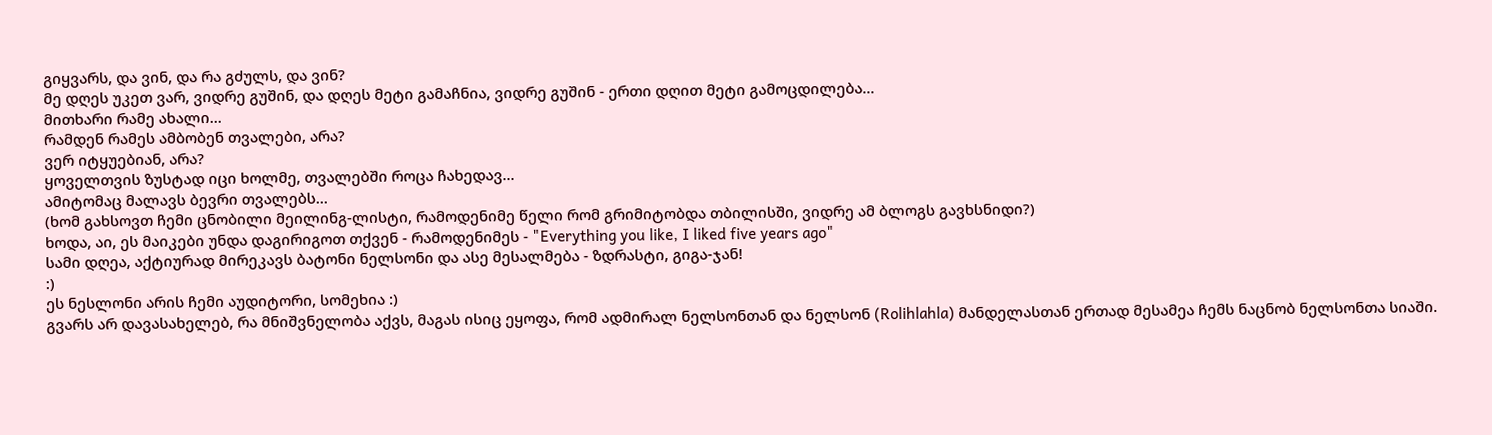გიყვარს, და ვინ, და რა გძულს, და ვინ?
მე დღეს უკეთ ვარ, ვიდრე გუშინ, და დღეს მეტი გამაჩნია, ვიდრე გუშინ - ერთი დღით მეტი გამოცდილება...
მითხარი რამე ახალი...
რამდენ რამეს ამბობენ თვალები, არა?
ვერ იტყუებიან, არა?
ყოველთვის ზუსტად იცი ხოლმე, თვალებში როცა ჩახედავ...
ამიტომაც მალავს ბევრი თვალებს...
(ხომ გახსოვთ ჩემი ცნობილი მეილინგ-ლისტი, რამოდენიმე წელი რომ გრიმიტობდა თბილისში, ვიდრე ამ ბლოგს გავხსნიდი?)
ხოდა, აი, ეს მაიკები უნდა დაგირიგოთ თქვენ - რამოდენიმეს - "Everything you like, I liked five years ago"
სამი დღეა, აქტიურად მირეკავს ბატონი ნელსონი და ასე მესალმება - ზდრასტი, გიგა-ჯან!
:)
ეს ნესლონი არის ჩემი აუდიტორი, სომეხია :)
გვარს არ დავასახელებ, რა მნიშვნელობა აქვს, მაგას ისიც ეყოფა, რომ ადმირალ ნელსონთან და ნელსონ (Rolihlahla) მანდელასთან ერთად მესამეა ჩემს ნაცნობ ნელსონთა სიაში.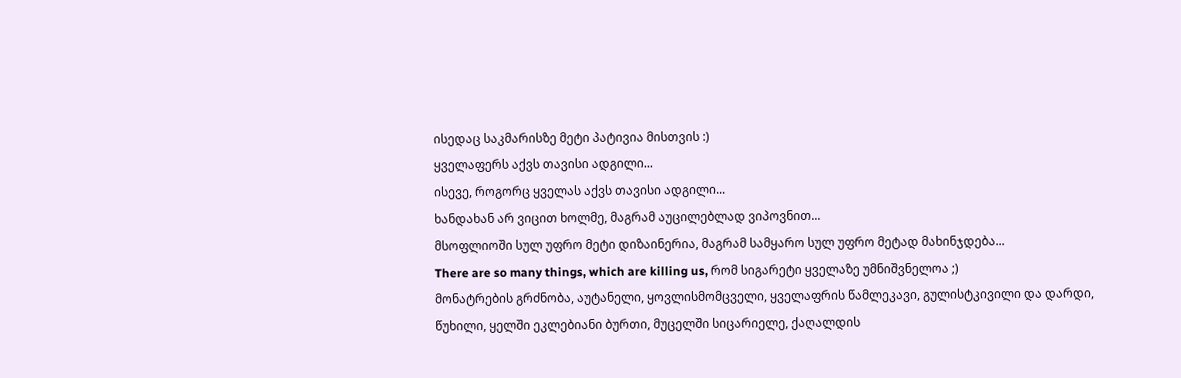ისედაც საკმარისზე მეტი პატივია მისთვის :)
ყველაფერს აქვს თავისი ადგილი...
ისევე, როგორც ყველას აქვს თავისი ადგილი...
ხანდახან არ ვიცით ხოლმე, მაგრამ აუცილებლად ვიპოვნით...
მსოფლიოში სულ უფრო მეტი დიზაინერია, მაგრამ სამყარო სულ უფრო მეტად მახინჯდება...
There are so many things, which are killing us, რომ სიგარეტი ყველაზე უმნიშვნელოა ;)
მონატრების გრძნობა, აუტანელი, ყოვლისმომცველი, ყველაფრის წამლეკავი, გულისტკივილი და დარდი, წუხილი, ყელში ეკლებიანი ბურთი, მუცელში სიცარიელე, ქაღალდის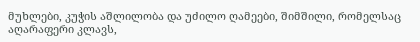მუხლები, კუჭის აშლილობა და უძილო ღამეები, შიმშილი, რომელსაც აღარაფერი კლავს,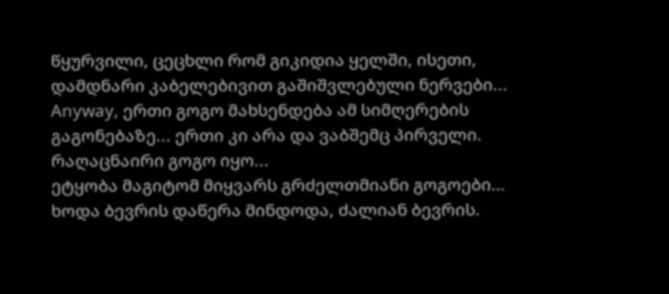წყურვილი, ცეცხლი რომ გიკიდია ყელში, ისეთი, დამდნარი კაბელებივით გაშიშვლებული ნერვები...
Anyway, ერთი გოგო მახსენდება ამ სიმღერების გაგონებაზე... ერთი კი არა და ვაბშემც პირველი. რაღაცნაირი გოგო იყო...
ეტყობა მაგიტომ მიყვარს გრძელთმიანი გოგოები…
ხოდა ბევრის დაწერა მინდოდა, ძალიან ბევრის.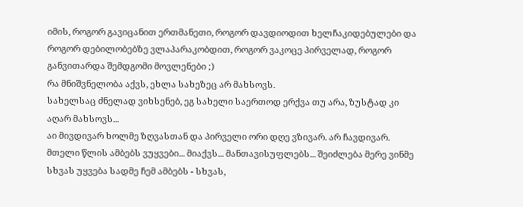იმის, როგორ გავიცანით ერთმანეთი, როგორ დავდიოდით ხელჩაკიდებულები და როგორ დებილობებზე ვლაპარაკობდით, როგორ ვაკოცე პირველად, როგორ განვითარდა შემდგომი მოვლენები ;)
რა მნიშვნელობა აქვს, ეხლა სახეზეც არ მახსოვს.
სახელსაც ძნელად ვიხსენებ, ეგ სახელი საერთოდ ერქვა თუ არა, ზუსტად კი აღარ მახსოვს...
აი მივდივარ ხოლმე ზღვასთან და პირველი ორი დღე ვზივარ. არ ჩავდივარ. მთელი წლის ამბებს ვუყვები... მიაქვს... მანთავისუფლებს... შეიძლება მერე ვინმე სხვას უყვება სადმე ჩემ ამბებს - სხვას,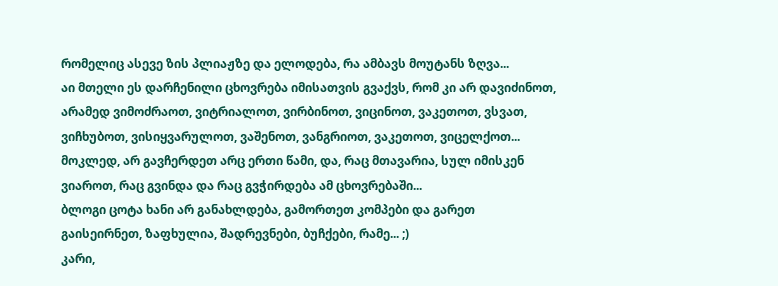რომელიც ასევე ზის პლიაჟზე და ელოდება, რა ამბავს მოუტანს ზღვა...
აი მთელი ეს დარჩენილი ცხოვრება იმისათვის გვაქვს, რომ კი არ დავიძინოთ, არამედ ვიმოძრაოთ, ვიტრიალოთ, ვირბინოთ, ვიცინოთ, ვაკეთოთ, ვსვათ, ვიჩხუბოთ, ვისიყვარულოთ, ვაშენოთ, ვანგრიოთ, ვაკეთოთ, ვიცელქოთ...
მოკლედ, არ გავჩერდეთ არც ერთი წამი, და, რაც მთავარია, სულ იმისკენ ვიაროთ, რაც გვინდა და რაც გვჭირდება ამ ცხოვრებაში...
ბლოგი ცოტა ხანი არ განახლდება, გამორთეთ კომპები და გარეთ გაისეირნეთ, ზაფხულია, შადრევნები, ბუჩქები, რამე... ;)
კარი,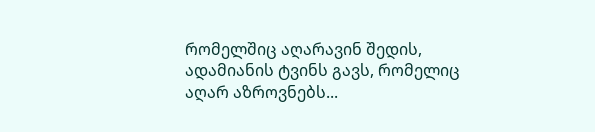რომელშიც აღარავინ შედის, ადამიანის ტვინს გავს, რომელიც აღარ აზროვნებს...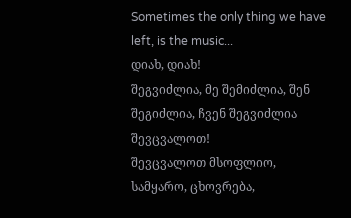Sometimes the only thing we have left, is the music...
დიახ, დიახ!
შეგვიძლია, მე შემიძლია, შენ შეგიძლია, ჩვენ შეგვიძლია შევცვალოთ!
შევცვალოთ მსოფლიო, სამყარო, ცხოვრება,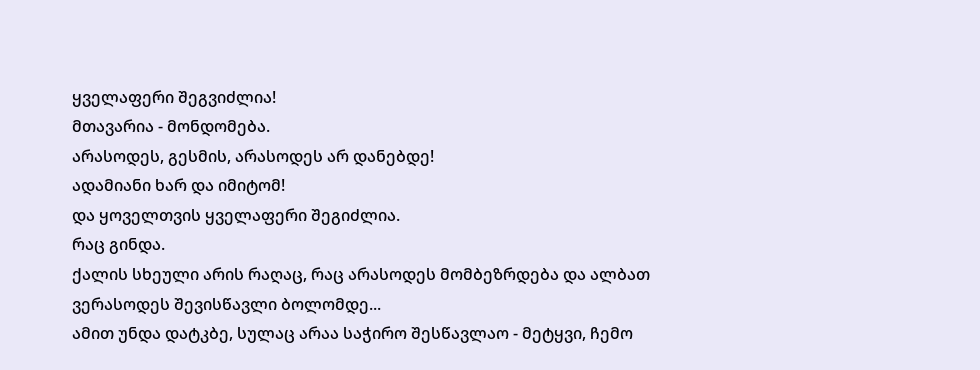ყველაფერი შეგვიძლია!
მთავარია - მონდომება.
არასოდეს, გესმის, არასოდეს არ დანებდე!
ადამიანი ხარ და იმიტომ!
და ყოველთვის ყველაფერი შეგიძლია.
რაც გინდა.
ქალის სხეული არის რაღაც, რაც არასოდეს მომბეზრდება და ალბათ ვერასოდეს შევისწავლი ბოლომდე...
ამით უნდა დატკბე, სულაც არაა საჭირო შესწავლაო - მეტყვი, ჩემო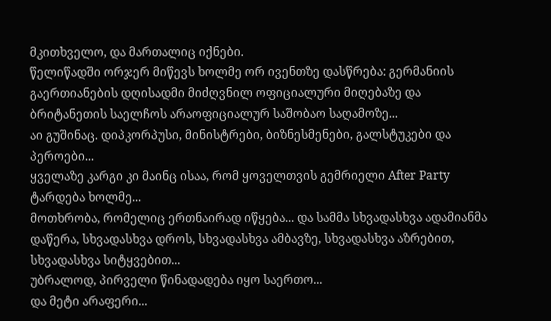მკითხველო, და მართალიც იქნები.
წელიწადში ორჯერ მიწევს ხოლმე ორ ივენთზე დასწრება: გერმანიის გაერთიანების დღისადმი მიძღვნილ ოფიციალური მიღებაზე და ბრიტანეთის საელჩოს არაოფიციალურ საშობაო საღამოზე...
აი გუშინაც. დიპკორპუსი, მინისტრები, ბიზნესმენები, გალსტუკები და პეროები...
ყველაზე კარგი კი მაინც ისაა, რომ ყოველთვის გემრიელი After Party ტარდება ხოლმე...
მოთხრობა, რომელიც ერთნაირად იწყება... და სამმა სხვადასხვა ადამიანმა დაწერა, სხვადასხვა დროს, სხვადასხვა ამბავზე, სხვადასხვა აზრებით, სხვადასხვა სიტყვებით...
უბრალოდ, პირველი წინადადება იყო საერთო...
და მეტი არაფერი...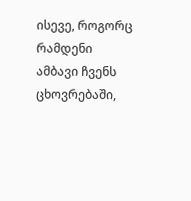ისევე, როგორც რამდენი ამბავი ჩვენს ცხოვრებაში,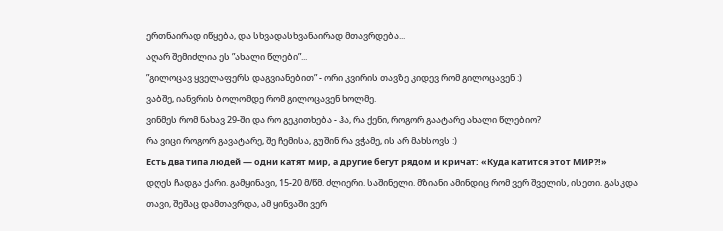ერთნაირად იწყება, და სხვადასხვანაირად მთავრდება...
აღარ შემიძლია ეს ”ახალი წლები”...
”გილოცავ ყველაფერს დაგვიანებით” - ორი კვირის თავზე კიდევ რომ გილოცავენ :)
ვაბშე, იანვრის ბოლომდე რომ გილოცავენ ხოლმე.
ვინმეს რომ ნახავ 29-ში და რო გეკითხება - ჰა, რა ქენი, როგორ გაატარე ახალი წლებიო?
რა ვიცი როგორ გავატარე, შე ჩემისა, გუშინ რა ვჭამე, ის არ მახსოვს :)
Есть два типа людей — одни катят мир, а другие бегут рядом и кричат: «Куда катится этот МИР?!»
დღეს ჩადგა ქარი. გამყინავი, 15-20 მ/წმ. ძლიერი. საშინელი. მზიანი ამინდიც რომ ვერ შველის, ისეთი. გასკდა თავი, შეშაც დამთავრდა, ამ ყინვაში ვერ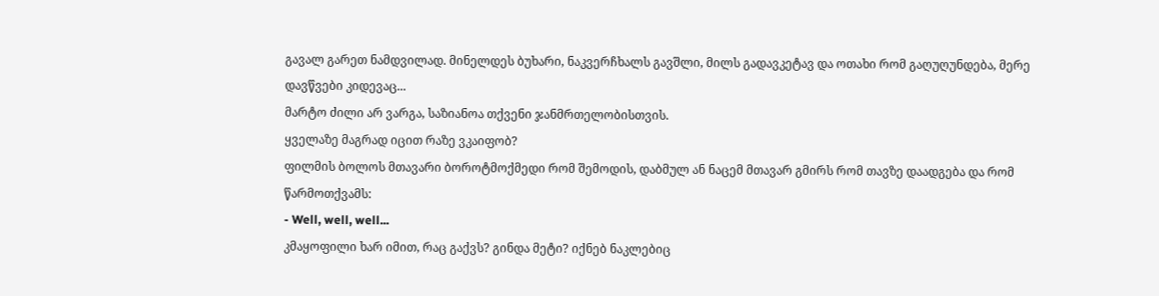გავალ გარეთ ნამდვილად. მინელდეს ბუხარი, ნაკვერჩხალს გავშლი, მილს გადავკეტავ და ოთახი რომ გაღუღუნდება, მერე დავწვები კიდევაც...
მარტო ძილი არ ვარგა, საზიანოა თქვენი ჯანმრთელობისთვის.
ყველაზე მაგრად იცით რაზე ვკაიფობ?
ფილმის ბოლოს მთავარი ბოროტმოქმედი რომ შემოდის, დაბმულ ან ნაცემ მთავარ გმირს რომ თავზე დაადგება და რომ წარმოთქვამს:
- Well, well, well...
კმაყოფილი ხარ იმით, რაც გაქვს? გინდა მეტი? იქნებ ნაკლებიც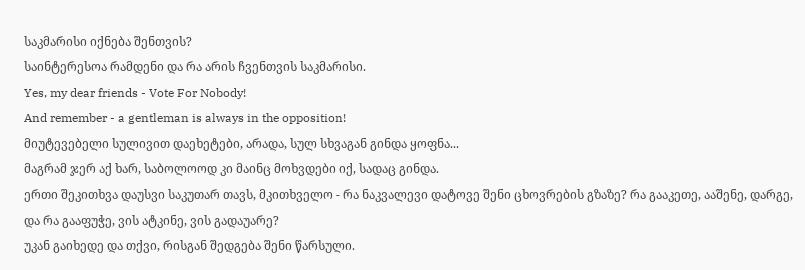საკმარისი იქნება შენთვის?
საინტერესოა რამდენი და რა არის ჩვენთვის საკმარისი.
Yes, my dear friends - Vote For Nobody!
And remember - a gentleman is always in the opposition!
მიუტევებელი სულივით დაეხეტები, არადა, სულ სხვაგან გინდა ყოფნა...
მაგრამ ჯერ აქ ხარ, საბოლოოდ კი მაინც მოხვდები იქ, სადაც გინდა.
ერთი შეკითხვა დაუსვი საკუთარ თავს, მკითხველო - რა ნაკვალევი დატოვე შენი ცხოვრების გზაზე? რა გააკეთე, ააშენე, დარგე, და რა გააფუჭე, ვის ატკინე, ვის გადაუარე?
უკან გაიხედე და თქვი, რისგან შედგება შენი წარსული.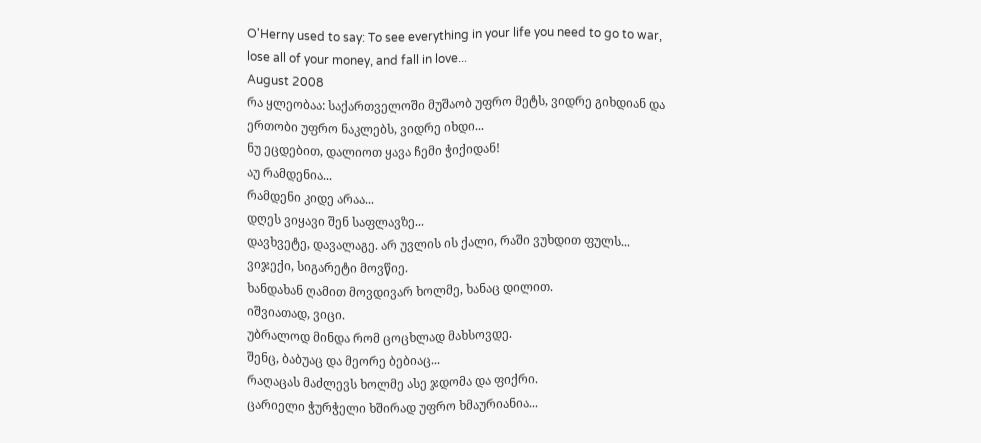O'Herny used to say: To see everything in your life you need to go to war, lose all of your money, and fall in love...
August 2008
რა ყლეობაა: საქართველოში მუშაობ უფრო მეტს, ვიდრე გიხდიან და ერთობი უფრო ნაკლებს, ვიდრე იხდი...
ნუ ეცდებით, დალიოთ ყავა ჩემი ჭიქიდან!
აუ რამდენია...
რამდენი კიდე არაა...
დღეს ვიყავი შენ საფლავზე...
დავხვეტე, დავალაგე. არ უვლის ის ქალი, რაში ვუხდით ფულს...
ვიჯექი, სიგარეტი მოვწიე.
ხანდახან ღამით მოვდივარ ხოლმე, ხანაც დილით.
იშვიათად, ვიცი.
უბრალოდ მინდა რომ ცოცხლად მახსოვდე.
შენც, ბაბუაც და მეორე ბებიაც...
რაღაცას მაძლევს ხოლმე ასე ჯდომა და ფიქრი.
ცარიელი ჭურჭელი ხშირად უფრო ხმაურიანია...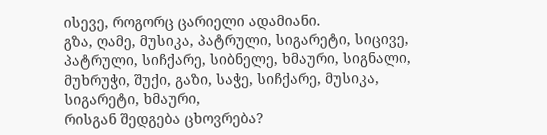ისევე, როგორც ცარიელი ადამიანი.
გზა, ღამე, მუსიკა, პატრული, სიგარეტი, სიცივე, პატრული, სიჩქარე, სიბნელე, ხმაური, სიგნალი, მუხრუჭი, შუქი, გაზი, საჭე, სიჩქარე, მუსიკა, სიგარეტი, ხმაური,
რისგან შედგება ცხოვრება?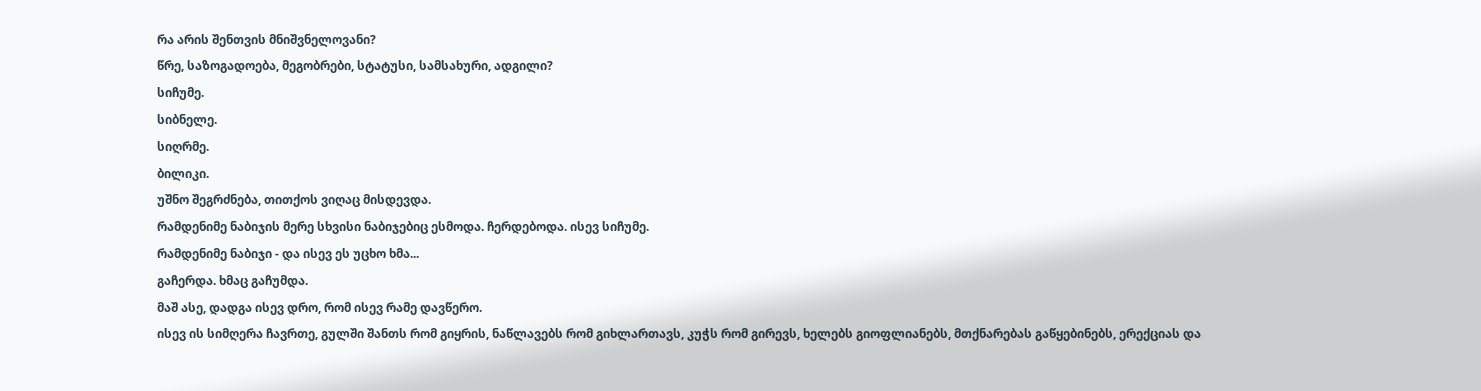რა არის შენთვის მნიშვნელოვანი?
წრე, საზოგადოება, მეგობრები, სტატუსი, სამსახური, ადგილი?
სიჩუმე.
სიბნელე.
სიღრმე.
ბილიკი.
უშნო შეგრძნება, თითქოს ვიღაც მისდევდა.
რამდენიმე ნაბიჯის მერე სხვისი ნაბიჯებიც ესმოდა. ჩერდებოდა. ისევ სიჩუმე.
რამდენიმე ნაბიჯი - და ისევ ეს უცხო ხმა...
გაჩერდა. ხმაც გაჩუმდა.
მაშ ასე, დადგა ისევ დრო, რომ ისევ რამე დავწერო.
ისევ ის სიმღერა ჩავრთე, გულში შანთს რომ გიყრის, ნაწლავებს რომ გიხლართავს, კუჭს რომ გირევს, ხელებს გიოფლიანებს, მთქნარებას გაწყებინებს, ერექციას და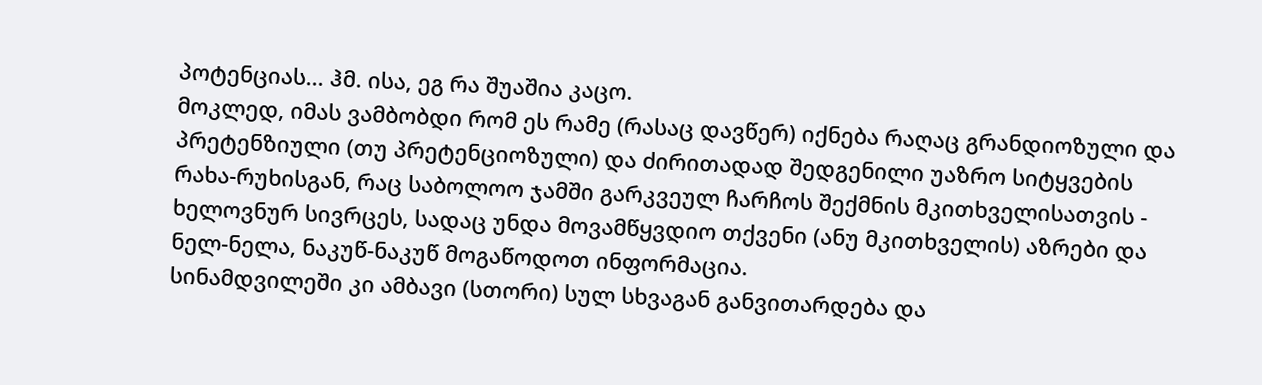პოტენციას... ჰმ. ისა, ეგ რა შუაშია კაცო.
მოკლედ, იმას ვამბობდი რომ ეს რამე (რასაც დავწერ) იქნება რაღაც გრანდიოზული და პრეტენზიული (თუ პრეტენციოზული) და ძირითადად შედგენილი უაზრო სიტყვების რახა-რუხისგან, რაც საბოლოო ჯამში გარკვეულ ჩარჩოს შექმნის მკითხველისათვის - ხელოვნურ სივრცეს, სადაც უნდა მოვამწყვდიო თქვენი (ანუ მკითხველის) აზრები და ნელ-ნელა, ნაკუწ-ნაკუწ მოგაწოდოთ ინფორმაცია.
სინამდვილეში კი ამბავი (სთორი) სულ სხვაგან განვითარდება და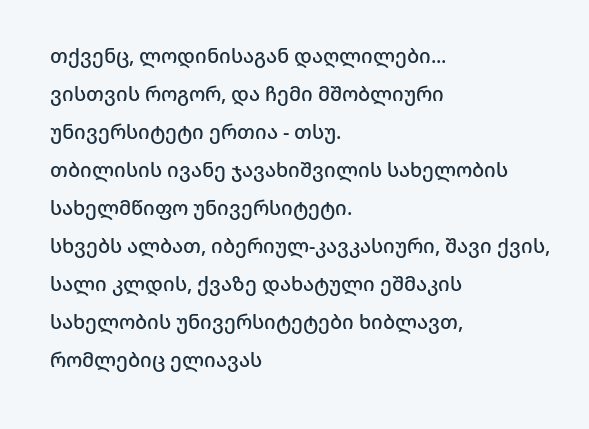თქვენც, ლოდინისაგან დაღლილები...
ვისთვის როგორ, და ჩემი მშობლიური უნივერსიტეტი ერთია - თსუ.
თბილისის ივანე ჯავახიშვილის სახელობის სახელმწიფო უნივერსიტეტი.
სხვებს ალბათ, იბერიულ-კავკასიური, შავი ქვის, სალი კლდის, ქვაზე დახატული ეშმაკის სახელობის უნივერსიტეტები ხიბლავთ, რომლებიც ელიავას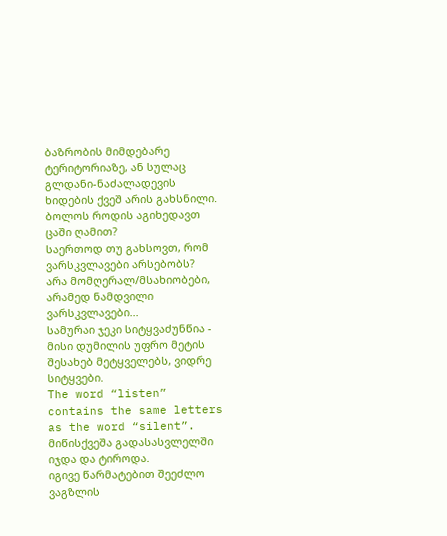ბაზრობის მიმდებარე ტერიტორიაზე, ან სულაც გლდანი-ნაძალადევის ხიდების ქვეშ არის გახსნილი.
ბოლოს როდის აგიხედავთ ცაში ღამით?
საერთოდ თუ გახსოვთ, რომ ვარსკვლავები არსებობს?
არა მომღერალ/მსახიობები, არამედ ნამდვილი ვარსკვლავები...
სამურაი ჯეკი სიტყვაძუნწია - მისი დუმილის უფრო მეტის შესახებ მეტყველებს, ვიდრე სიტყვები.
The word “listen” contains the same letters as the word “silent”.
მიწისქვეშა გადასასვლელში იჯდა და ტიროდა.
იგივე წარმატებით შეეძლო ვაგზლის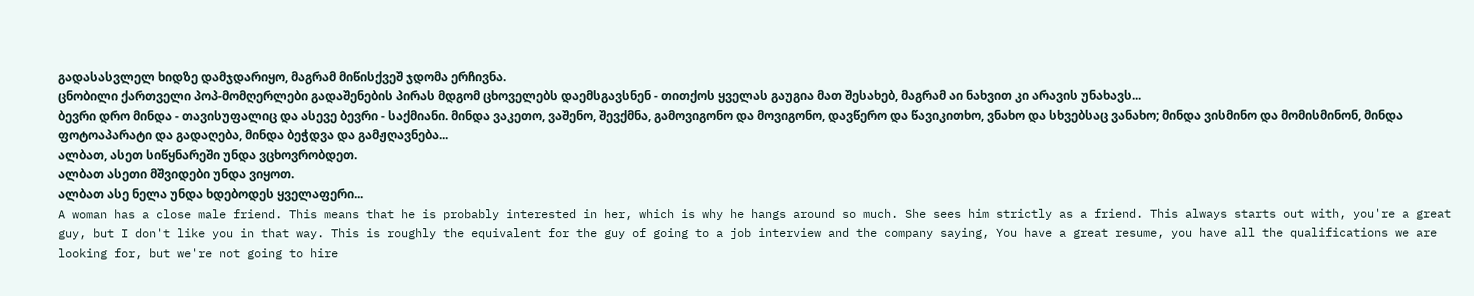გადასასვლელ ხიდზე დამჯდარიყო, მაგრამ მიწისქვეშ ჯდომა ერჩივნა.
ცნობილი ქართველი პოპ-მომღერლები გადაშენების პირას მდგომ ცხოველებს დაემსგავსნენ - თითქოს ყველას გაუგია მათ შესახებ, მაგრამ აი ნახვით კი არავის უნახავს...
ბევრი დრო მინდა - თავისუფალიც და ასევე ბევრი - საქმიანი. მინდა ვაკეთო, ვაშენო, შევქმნა, გამოვიგონო და მოვიგონო, დავწერო და წავიკითხო, ვნახო და სხვებსაც ვანახო; მინდა ვისმინო და მომისმინონ, მინდა ფოტოაპარატი და გადაღება, მინდა ბეჭდვა და გამჟღავნება...
ალბათ, ასეთ სიწყნარეში უნდა ვცხოვრობდეთ.
ალბათ ასეთი მშვიდები უნდა ვიყოთ.
ალბათ ასე ნელა უნდა ხდებოდეს ყველაფერი...
A woman has a close male friend. This means that he is probably interested in her, which is why he hangs around so much. She sees him strictly as a friend. This always starts out with, you're a great guy, but I don't like you in that way. This is roughly the equivalent for the guy of going to a job interview and the company saying, You have a great resume, you have all the qualifications we are looking for, but we're not going to hire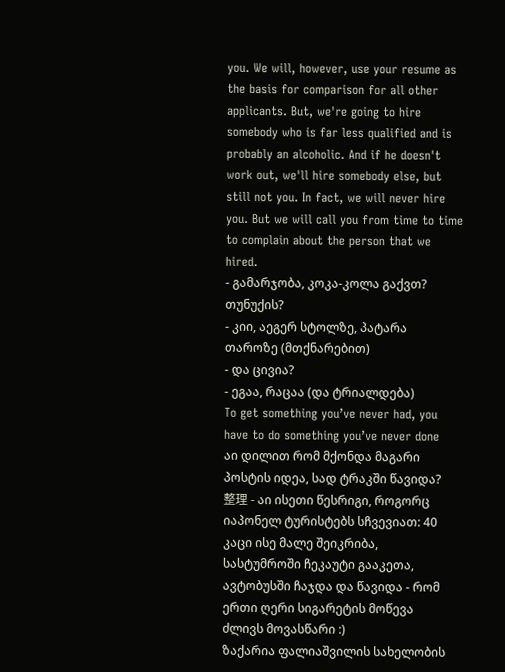you. We will, however, use your resume as the basis for comparison for all other applicants. But, we're going to hire somebody who is far less qualified and is probably an alcoholic. And if he doesn't work out, we'll hire somebody else, but still not you. In fact, we will never hire you. But we will call you from time to time to complain about the person that we hired.
- გამარჯობა, კოკა-კოლა გაქვთ? თუნუქის?
- კიი, აეგერ სტოლზე, პატარა თაროზე (მთქნარებით)
- და ცივია?
- ეგაა, რაცაა (და ტრიალდება)
To get something you’ve never had, you have to do something you’ve never done
აი დილით რომ მქონდა მაგარი პოსტის იდეა, სად ტრაკში წავიდა?
整理 - აი ისეთი წესრიგი, როგორც იაპონელ ტურისტებს სჩვევიათ: 40 კაცი ისე მალე შეიკრიბა, სასტუმროში ჩეკაუტი გააკეთა, ავტობუსში ჩაჯდა და წავიდა - რომ ერთი ღერი სიგარეტის მოწევა ძლივს მოვასწარი :)
ზაქარია ფალიაშვილის სახელობის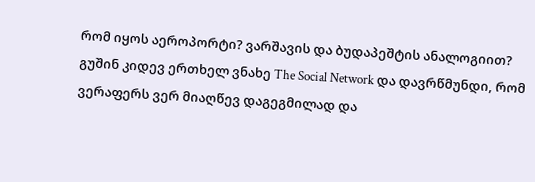რომ იყოს აეროპორტი? ვარშავის და ბუდაპეშტის ანალოგიით?
გუშინ კიდევ ერთხელ ვნახე The Social Network და დავრწმუნდი, რომ ვერაფერს ვერ მიაღწევ დაგეგმილად და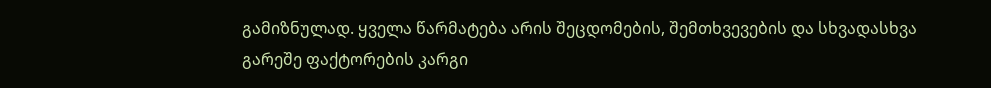გამიზნულად. ყველა წარმატება არის შეცდომების, შემთხვევების და სხვადასხვა გარეშე ფაქტორების კარგი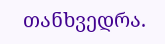თანხვედრა.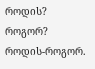როდის? როგორ?
როდის-როგორ.